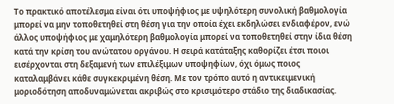Το πρακτικό αποτέλεσμα είναι ότι υποψήφιος με υψηλότερη συνολική βαθμολογία μπορεί να μην τοποθετηθεί στη θέση για την οποία έχει εκδηλώσει ενδιαφέρον, ενώ άλλος υποψήφιος με χαμηλότερη βαθμολογία μπορεί να τοποθετηθεί στην ίδια θέση κατά την κρίση του ανώτατου οργάνου. Η σειρά κατάταξης καθορίζει έτσι ποιοι εισέρχονται στη δεξαμενή των επιλέξιμων υποψηφίων, όχι όμως ποιος καταλαμβάνει κάθε συγκεκριμένη θέση. Με τον τρόπο αυτό η αντικειμενική μοριοδότηση αποδυναμώνεται ακριβώς στο κρισιμότερο στάδιο της διαδικασίας.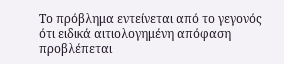Το πρόβλημα εντείνεται από το γεγονός ότι ειδικά αιτιολογημένη απόφαση προβλέπεται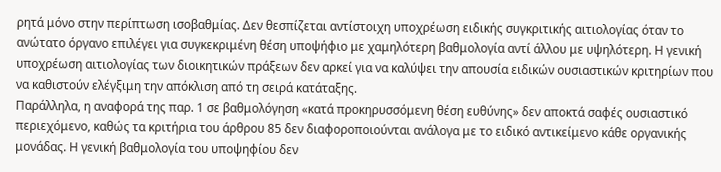ρητά μόνο στην περίπτωση ισοβαθμίας. Δεν θεσπίζεται αντίστοιχη υποχρέωση ειδικής συγκριτικής αιτιολογίας όταν το ανώτατο όργανο επιλέγει για συγκεκριμένη θέση υποψήφιο με χαμηλότερη βαθμολογία αντί άλλου με υψηλότερη. Η γενική υποχρέωση αιτιολογίας των διοικητικών πράξεων δεν αρκεί για να καλύψει την απουσία ειδικών ουσιαστικών κριτηρίων που να καθιστούν ελέγξιμη την απόκλιση από τη σειρά κατάταξης.
Παράλληλα, η αναφορά της παρ. 1 σε βαθμολόγηση «κατά προκηρυσσόμενη θέση ευθύνης» δεν αποκτά σαφές ουσιαστικό περιεχόμενο, καθώς τα κριτήρια του άρθρου 85 δεν διαφοροποιούνται ανάλογα με το ειδικό αντικείμενο κάθε οργανικής μονάδας. Η γενική βαθμολογία του υποψηφίου δεν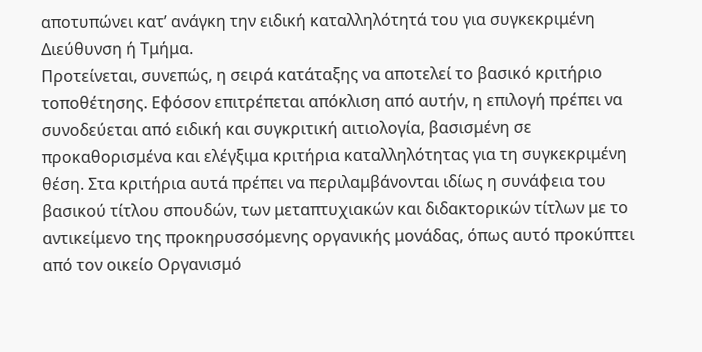αποτυπώνει κατ’ ανάγκη την ειδική καταλληλότητά του για συγκεκριμένη Διεύθυνση ή Τμήμα.
Προτείνεται, συνεπώς, η σειρά κατάταξης να αποτελεί το βασικό κριτήριο τοποθέτησης. Εφόσον επιτρέπεται απόκλιση από αυτήν, η επιλογή πρέπει να συνοδεύεται από ειδική και συγκριτική αιτιολογία, βασισμένη σε προκαθορισμένα και ελέγξιμα κριτήρια καταλληλότητας για τη συγκεκριμένη θέση. Στα κριτήρια αυτά πρέπει να περιλαμβάνονται ιδίως η συνάφεια του βασικού τίτλου σπουδών, των μεταπτυχιακών και διδακτορικών τίτλων με το αντικείμενο της προκηρυσσόμενης οργανικής μονάδας, όπως αυτό προκύπτει από τον οικείο Οργανισμό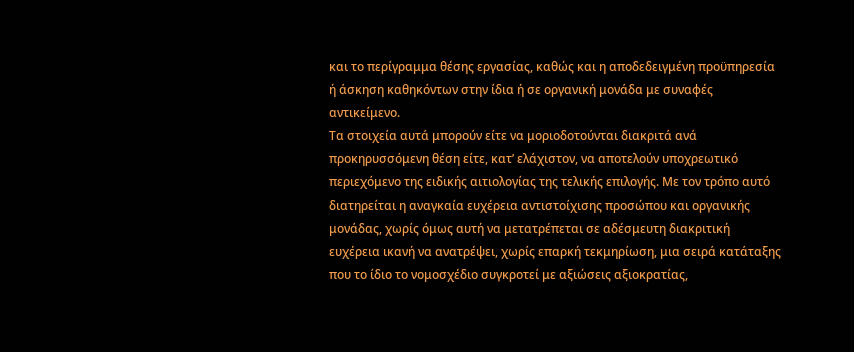και το περίγραμμα θέσης εργασίας, καθώς και η αποδεδειγμένη προϋπηρεσία ή άσκηση καθηκόντων στην ίδια ή σε οργανική μονάδα με συναφές αντικείμενο.
Τα στοιχεία αυτά μπορούν είτε να μοριοδοτούνται διακριτά ανά προκηρυσσόμενη θέση είτε, κατ’ ελάχιστον, να αποτελούν υποχρεωτικό περιεχόμενο της ειδικής αιτιολογίας της τελικής επιλογής. Με τον τρόπο αυτό διατηρείται η αναγκαία ευχέρεια αντιστοίχισης προσώπου και οργανικής μονάδας, χωρίς όμως αυτή να μετατρέπεται σε αδέσμευτη διακριτική ευχέρεια ικανή να ανατρέψει, χωρίς επαρκή τεκμηρίωση, μια σειρά κατάταξης που το ίδιο το νομοσχέδιο συγκροτεί με αξιώσεις αξιοκρατίας,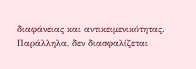διαφάνειας και αντικειμενικότητας.
Παράλληλα, δεν διασφαλίζεται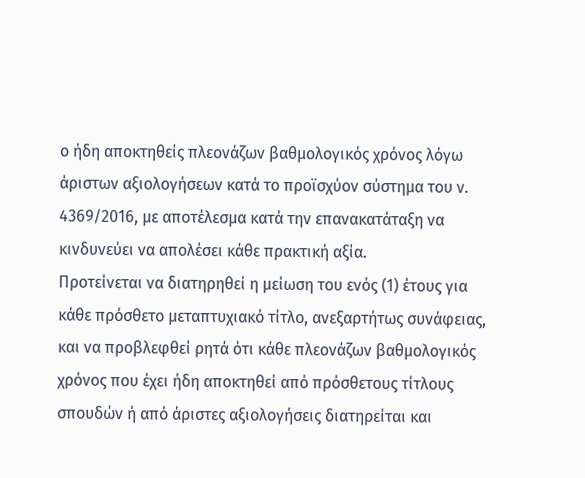ο ήδη αποκτηθείς πλεονάζων βαθμολογικός χρόνος λόγω άριστων αξιολογήσεων κατά το προϊσχύον σύστημα του ν. 4369/2016, με αποτέλεσμα κατά την επανακατάταξη να κινδυνεύει να απολέσει κάθε πρακτική αξία.
Προτείνεται να διατηρηθεί η μείωση του ενός (1) έτους για κάθε πρόσθετο μεταπτυχιακό τίτλο, ανεξαρτήτως συνάφειας, και να προβλεφθεί ρητά ότι κάθε πλεονάζων βαθμολογικός χρόνος που έχει ήδη αποκτηθεί από πρόσθετους τίτλους σπουδών ή από άριστες αξιολογήσεις διατηρείται και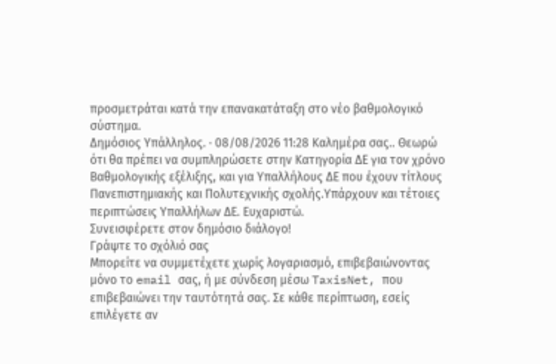προσμετράται κατά την επανακατάταξη στο νέο βαθμολογικό σύστημα.
Δημόσιος Υπάλληλος. · 08/08/2026 11:28 Καλημέρα σας.. Θεωρώ ότι θα πρέπει να συμπληρώσετε στην Κατηγορία ΔΕ για τον χρόνο Βαθμολογικής εξέλιξης, και για Υπαλλήλους ΔΕ που έχουν τίτλους Πανεπιστημιακής και Πολυτεχνικής σχολής.Υπάρχουν και τέτοιες περιπτώσεις Υπαλλήλων ΔΕ. Ευχαριστώ.
Συνεισφέρετε στον δημόσιο διάλογο!
Γράψτε το σχόλιό σας
Μπορείτε να συμμετέχετε χωρίς λογαριασμό, επιβεβαιώνοντας μόνο το email σας, ή με σύνδεση μέσω TaxisNet, που επιβεβαιώνει την ταυτότητά σας. Σε κάθε περίπτωση, εσείς επιλέγετε αν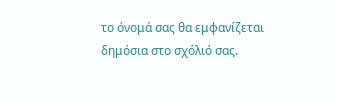το όνομά σας θα εμφανίζεται δημόσια στο σχόλιό σας.